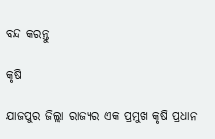ବନ୍ଦ କରନ୍ତୁ

କୃଷି

ଯାଜପୁର ଜିଲ୍ଲା ରାଜ୍ୟର ଏକ ପ୍ରମୁଖ କୃଷି ପ୍ରଧାନ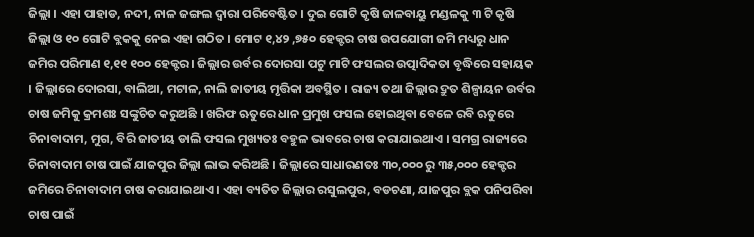ଜିଲ୍ଲା । ଏହା ପାହାଡ, ନଦୀ, ନାଳ ଜଙ୍ଗଲ ଦ୍ଵାରା ପରିବେଷ୍ଟିତ । ଦୁଇ ଗୋଟି କୃଷି ଜାଳବାୟୁ ମଣ୍ଡଳକୁ ୩ ଟି କୃଷି ଜିଲ୍ଲା ଓ ୧୦ ଗୋଟି ବ୍ଲକକୁ ନେଇ ଏହା ଗଠିତ । ମୋଟ ୧,୪୨ ,୭୫୦ ହେକ୍ଟର ଚାଷ ଉପଯୋଗୀ ଜମି ମଧ୍ୟରୁ ଧାନ ଜମିର ପରିମାଣ ୧,୧୧ ୧୦୦ ହେକ୍ଟର । ଜିଲ୍ଲାର ଉର୍ବର ଦୋରସା ପଟୁ ମାଟି ଫସଲର ଉତ୍ପାଦିକତା ବୃଦ୍ଧିରେ ସହାୟକ । ଜିଲ୍ଲାରେ ଦୋରସା, ବାଲିଆ, ମଟାଳ, ନାଲି ଜାତୀୟ ମୃତ୍ତିକା ଅବସ୍ଥିତ । ରାଜ୍ୟ ତଥା ଜିଲ୍ଲାର ଦ୍ରୁତ ଶିଳ୍ପାୟନ ଉର୍ବର ଚାଷ ଜମିକୁ କ୍ରମଶଃ ସଙ୍କୁଚିତ କରୁଅଛି । ଖରିଫ ଋତୁରେ ଧାନ ପ୍ରମୁଖ ଫସଲ ହୋଇଥିବା ବେଳେ ରବି ଋତୁରେ ଚିନାବାଦାମ, ମୁଗ, ବିରି ଜାତୀୟ ଡାଲି ଫସଲ ମୁଖ୍ୟତଃ ବହୁଳ ଭାବରେ ଚାଷ କରାଯାଇଥାଏ । ସମଗ୍ର ରାଜ୍ୟରେ ଚିନାବାଦାମ ଚାଷ ପାଇଁ ଯାଜପୁର ଜିଲ୍ଲା ଲାଭ କରିଅଛି । ଜିଲ୍ଲାରେ ସାଧାରଣତଃ ୩୦,୦୦୦ ରୁ ୩୫,୦୦୦ ହେକ୍ଟର ଜମିରେ ଚିନାବାଦାମ ଚାଷ କରାଯାଇଥାଏ । ଏହା ବ୍ୟତିତ ଜିଲ୍ଲାର ରସୁଲପୁର, ବଡଚଣା, ଯାଜପୁର ବ୍ଲକ ପନିପରିବା ଚାଷ ପାଇଁ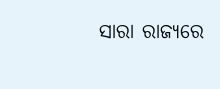ସାରା ରାଜ୍ୟରେ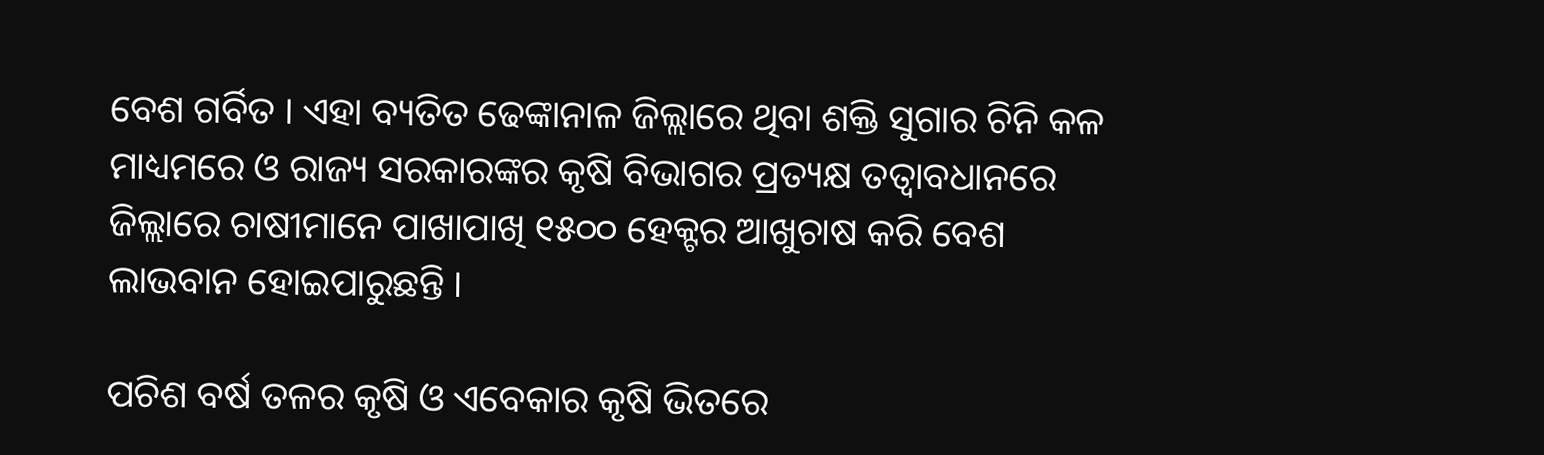ବେଶ ଗର୍ବିତ । ଏହା ବ୍ୟତିତ ଢେଙ୍କାନାଳ ଜିଲ୍ଲାରେ ଥିବା ଶକ୍ତି ସୁଗାର ଚିନି କଳ ମାଧ୍ୟମରେ ଓ ରାଜ୍ୟ ସରକାରଙ୍କର କୃଷି ବିଭାଗର ପ୍ରତ୍ୟକ୍ଷ ତତ୍ବାବଧାନରେ ଜିଲ୍ଲାରେ ଚାଷୀମାନେ ପାଖାପାଖି ୧୫୦୦ ହେକ୍ଟର ଆଖୁଚାଷ କରି ବେଶ ଲାଭବାନ ହୋଇପାରୁଛନ୍ତି ।

ପଚିଶ ବର୍ଷ ତଳର କୃଷି ଓ ଏବେକାର କୃଷି ଭିତରେ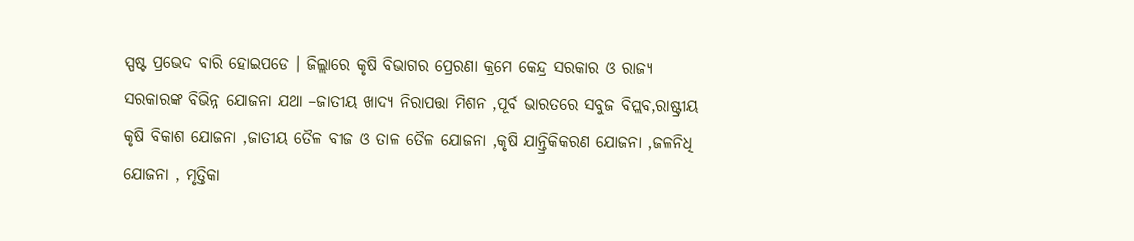ସ୍ପଷ୍ଟ ପ୍ରଭେଦ ବାରି ହୋଇପଡେ । ଜିଲ୍ଲାରେ କୃଷି ବିଭାଗର ପ୍ରେରଣା କ୍ରମେ କେନ୍ଦ୍ର ସରକାର ଓ ରାଜ୍ୟ ସରକାରଙ୍କ ବିଭିନ୍ନ ଯୋଜନା ଯଥା –ଜାତୀୟ ଖାଦ୍ୟ ନିରାପତ୍ତା ମିଶନ ,ପୂର୍ବ ଭାରତରେ ସବୁଜ ବିପ୍ଲବ,ରାଷ୍ଟ୍ରୀୟ କୃଷି ବିକାଶ ଯୋଜନା ,ଜାତୀୟ ତୈଳ ବୀଜ ଓ ତାଳ ତୈଳ ଯୋଜନା ,କୃଷି ଯାନ୍ତ୍ରିକିକରଣ ଯୋଜନା ,ଜଳନିଧି ଯୋଜନା , ମୃତ୍ତିକା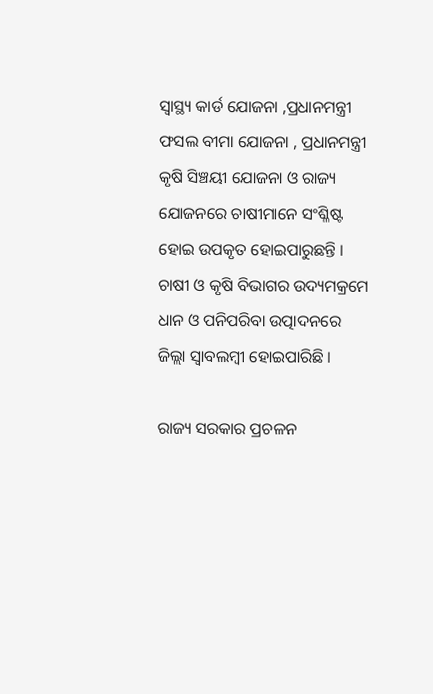ସ୍ୱାସ୍ଥ୍ୟ କାର୍ଡ ଯୋଜନା ,ପ୍ରଧାନମନ୍ତ୍ରୀ ଫସଲ ବୀମା ଯୋଜନା , ପ୍ରଧାନମନ୍ତ୍ରୀ କୃଷି ସିଞ୍ଚୟୀ ଯୋଜନା ଓ ରାଜ୍ୟ ଯୋଜନରେ ଚାଷୀମାନେ ସଂଶ୍ଳିଷ୍ଟ ହୋଇ ଉପକୃତ ହୋଇପାରୁଛନ୍ତି । ଚାଷୀ ଓ କୃଷି ବିଭାଗର ଉଦ୍ୟମକ୍ରମେ ଧାନ ଓ ପନିପରିବା ଉତ୍ପାଦନରେ ଜିଲ୍ଲା ସ୍ଵାବଲମ୍ବୀ ହୋଇପାରିଛି ।

ରାଜ୍ୟ ସରକାର ପ୍ରଚଳନ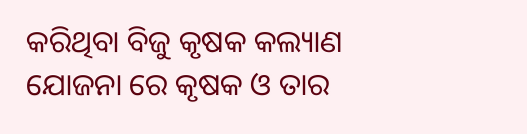କରିଥିବା ବିଜୁ କୃଷକ କଲ୍ୟାଣ ଯୋଜନା ରେ କୃଷକ ଓ ତାର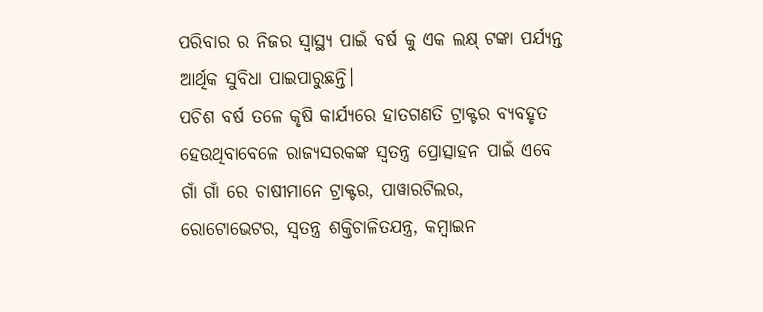ପରିବାର ର ନିଜର ସ୍ୱାସ୍ଥ୍ୟ ପାଇଁ ବର୍ଷ କୁ ଏକ ଲକ୍ଷ୍ ଟଙ୍କା ପର୍ଯ୍ୟନ୍ତ ଆର୍ଥିକ ସୁବିଧା ପାଇପାରୁଛନ୍ତି।
ପଚିଶ ବର୍ଷ ତଳେ କୃଷି କାର୍ଯ୍ୟରେ ହାତଗଣତି ଟ୍ରାକ୍ଟର ବ୍ୟବହୃତ ହେଉଥିବାବେଳେ ରାଜ୍ୟସରକଙ୍କ ସ୍ଵତନ୍ତ୍ର ପ୍ରୋତ୍ସାହନ ପାଇଁ ଏବେ ଗାଁ ଗାଁ ରେ ଚାଷୀମାନେ ଟ୍ରାକ୍ଟର, ପାୱାରଟିଲର, ରୋଟୋଭେଟର, ସ୍ଵତନ୍ତ୍ର ଶକ୍ତିଚାଳିତଯନ୍ତ୍ର, କମ୍ବାଇନ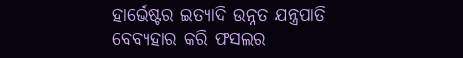ହାର୍ଭେଷ୍ଟର ଇତ୍ୟାଦି ଉନ୍ନତ ଯନ୍ତ୍ରପାତି ବେବ୍ୟହାର କରି ଫସଲର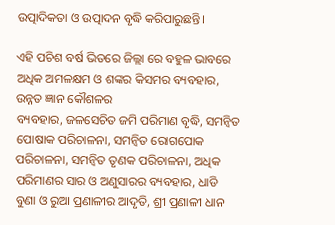ଉତ୍ପାଦିକତା ଓ ଉତ୍ପାଦନ ବୃଦ୍ଧି କରିପାରୁଛନ୍ତି।

ଏହି ପଚିଶ ବର୍ଷ ଭିତରେ ଜିଲ୍ଲା ରେ ବହୁଳ ଭାବରେ ଅଧିକ ଅମଳକ୍ଷମ ଓ ଶଙ୍କର କିସମର ବ୍ୟବହାର, ଉନ୍ନତ ଜ୍ଞାନ କୌଶଳର
ବ୍ୟବହାର, ଜଳସେଚିତ ଜମି ପରିମାଣ ବୃଦ୍ଧି, ସମନ୍ଵିତ ପୋଷାକ ପରିଚାଳନା, ସମନ୍ଵିତ ରୋଗପୋକ ପରିଚାଳନା, ସମନ୍ଵିତ ତୃଣକ ପରିଚାଳନା, ଅଧିକ ପରିମାଣର ସାର ଓ ଅଣୁସାରର ବ୍ୟବହାର, ଧାଡି ବୁଣା ଓ ରୁଆ ପ୍ରଣାଳୀର ଆଦୃତି, ଶ୍ରୀ ପ୍ରଣାଳୀ ଧାନ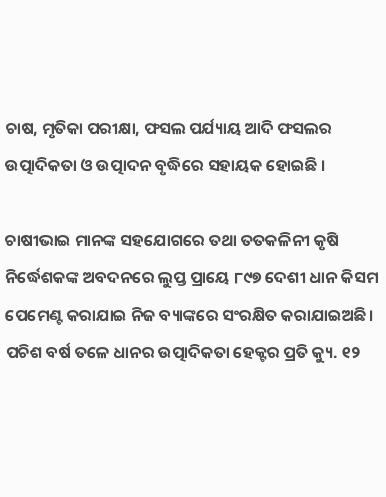ଚାଷ, ମୃତିକା ପରୀକ୍ଷା, ଫସଲ ପର୍ଯ୍ୟାୟ ଆଦି ଫସଲର ଉତ୍ପାଦିକତା ଓ ଉତ୍ପାଦନ ବୃଦ୍ଧିରେ ସହାୟକ ହୋଇଛି ।

ଚାଷୀଭାଇ ମାନଙ୍କ ସହଯୋଗରେ ତଥା ତତକଳିନୀ କୃଷି ନିର୍ଦ୍ଧେଶକଙ୍କ ଅବଦନରେ ଲୁପ୍ତ ପ୍ରାୟେ ୮୯୭ ଦେଶୀ ଧାନ କିସମ ପେମେଣ୍ଟ କରାଯାଇ ନିଜ ବ୍ୟାଙ୍କରେ ସଂରକ୍ଷିତ କରାଯାଇଅଛି।
ପଚିଶ ବର୍ଷ ତଳେ ଧାନର ଉତ୍ପାଦିକତା ହେକ୍ଟର ପ୍ରତି କ୍ୟୁ. ୧୨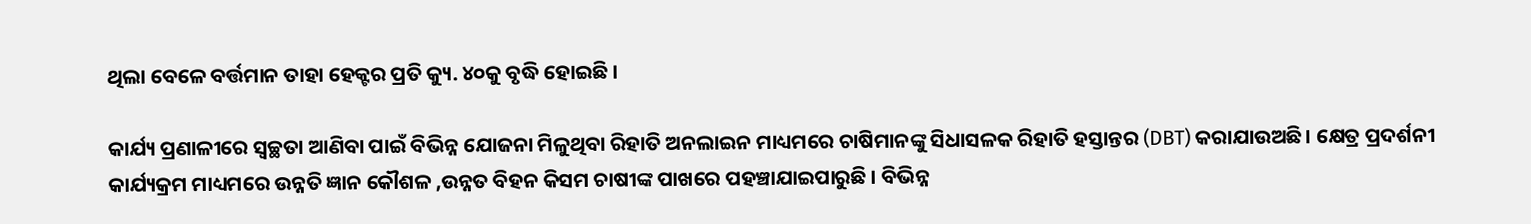ଥିଲା ବେଳେ ବର୍ତ୍ତମାନ ତାହା ହେକ୍ଟର ପ୍ରତି କ୍ୟୁ. ୪୦କୁ ବୃଦ୍ଧି ହୋଇଛି ।

କାର୍ଯ୍ୟ ପ୍ରଣାଳୀରେ ସ୍ଵଚ୍ଛତା ଆଣିବା ପାଇଁ ବିଭିନ୍ନ ଯୋଜନା ମିଳୁଥିବା ରିହାତି ଅନଲାଇନ ମାଧ୍ୟମରେ ଚାଷିମାନଙ୍କୁ ସିଧାସଳକ ରିହାତି ହସ୍ତାନ୍ତର (DBT) କରାଯାଉଅଛି। କ୍ଷେତ୍ର ପ୍ରଦର୍ଶନୀ କାର୍ଯ୍ୟକ୍ରମ ମାଧ୍ୟମରେ ଉନ୍ନତି ଜ୍ଞାନ କୌଶଳ ,ଉନ୍ନତ ବିହନ କିସମ ଚାଷୀଙ୍କ ପାଖରେ ପହଞ୍ଚାଯାଇପାରୁଛି । ବିଭିନ୍ନ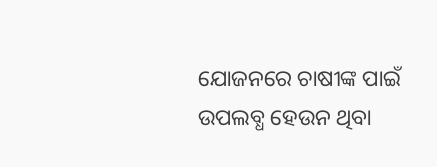ଯୋଜନରେ ଚାଷୀଙ୍କ ପାଇଁ ଉପଲବ୍ଧ ହେଉନ ଥିବା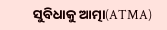ସୁବିଧାକୁ ଆତ୍ମା(ATMA)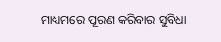ମାଧ୍ୟମରେ ପୂରଣ କରିବାର ସୁବିଧା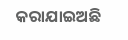କରାଯାଇଅଛି